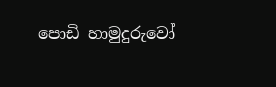පොඩි හාමුදුරුවෝ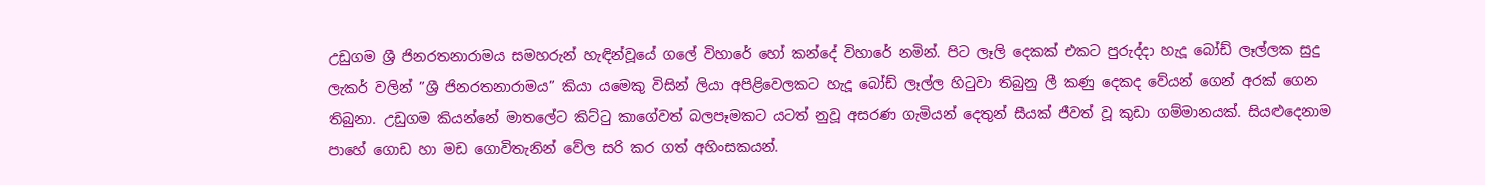උඩුගම ශ්‍රී ජිනරතනාරාමය සමහරුන් හැඳින්වූයේ ගලේ විහාරේ හෝ කන්දේ විහාරේ නමින්. පිට ලෑලි දෙකක් එකට පුරුද්දා හැදූ බෝඩ් ලෑල්ලක සුදු ලැකර් වලින් ”ශ්‍රී ජිනරතනාරාමය” කියා යමෙකු විසින් ලියා අපිළිවෙලකට හැදූ බෝඩ් ලෑල්ල හිටුවා තිබුනු ලී කණු දෙකද වේයන් ගෙන් අරක් ගෙන තිබුනා. උඩුගම කියන්නේ මාතලේට කිට්ටු කාගේවත් බලපෑමකට යටත් නුවූ අසරණ ගැමියන් දෙතුන් සීයක් ජීවත් වූ කුඩා ගම්මානයක්. සියළුදෙනාම පාහේ ගොඩ හා මඩ ගොවිතැනින් වේල සරි කර ගත් අහිංසකයන්.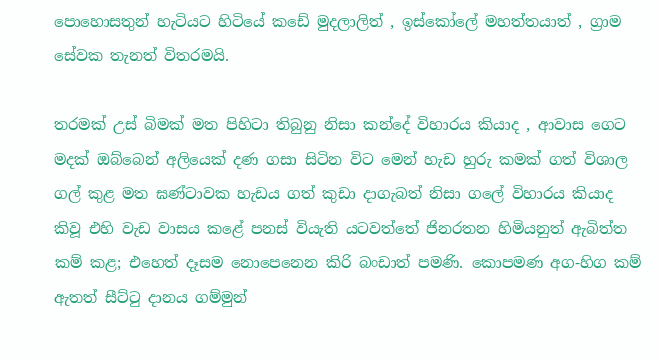පොහොසතුන් හැටියට හිටියේ කඩේ මුදලාලිත් , ඉස්කෝලේ මහත්තයාත් , ග්‍රාම සේවක තැනත් විතරමයි.

තරමක් උස් බිමක් මත පිහිටා තිබුනු නිසා කන්දේ විහාරය කියාද , ආවාස ගෙට මදක් ඔබ්බෙන් අලියෙක් දණ ගසා සිටින විට මෙන් හැඩ හුරු කමක් ගත් විශාල ගල් කුළ මත ඝණ්ටාවක හැඩය ගත් කුඩා දාගැබත් නිසා ගලේ විහාරය කියාද කිවූ එහි වැඩ වාසය කළේ පනස් වි‍යැති යටවත්තේ ජිනරතන හිමියනුත් ඇබිත්ත කම් කළ; එහෙත් දෑසම නොපෙනෙන කිරි බංඩාත් පමණි. කොපමණ අග-හිග කම් ඇතත් සීට්ටු දානය ගම්මුන්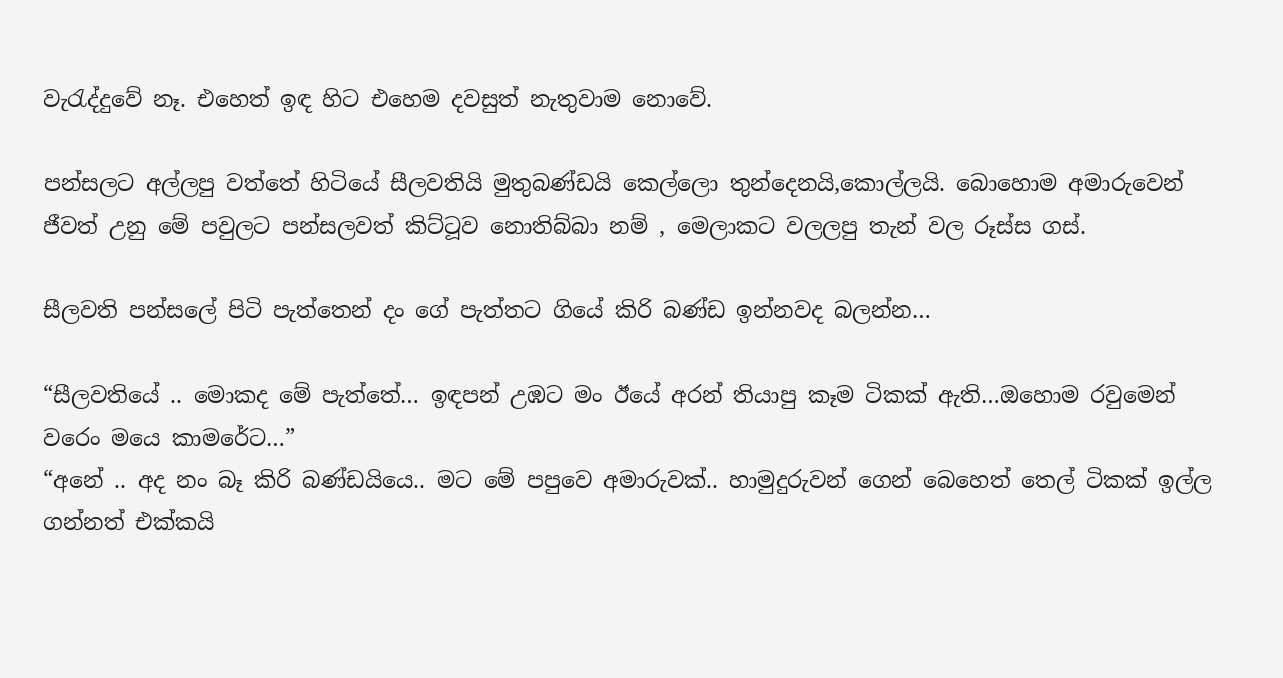වැරැද්දුවේ නෑ. එහෙත් ඉඳ හිට එහෙම දවසුත් නැතුවාම නොවේ.

පන්සලට අල්ලපු වත්තේ හිටියේ සීලවතියි මුතුබණ්ඩයි කෙල්ලො තුන්දෙනයි,කොල්ලයි. බොහොම අමාරුවෙන් ජීවත් උනු මේ පවුලට පන්සලවත් කිට්ටූව නොතිබ්බා නම් , මෙලාකට වලලපු තැන් වල රූස්ස ගස්.

සීලවති පන්සලේ පිටි පැත්තෙන් දං ගේ පැත්තට ගියේ කිරි බණ්ඩ ඉන්නවද බලන්න…

“සීලවතියේ .. මොකද මේ පැත්තේ… ඉඳපන් උඹට මං ඊයේ අරන් තියාපු කෑම ටිකක් ඇති…ඔහොම රවුමෙන් වරෙං මයෙ කාමරේට…”
“අනේ .. අද නං බෑ කිරි බණ්ඩයියෙ.. මට මේ පපුවෙ අමාරුවක්.. හාමුදුරුවන් ගෙන් බෙහෙත් තෙල් ටිකක් ඉල්ල ගන්නත් එක්කයි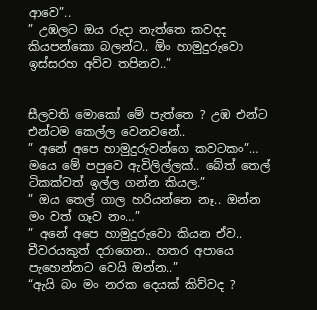ආවෙ”..
” උඹලට ඔය රුදා නැත්තෙ කවදද කියපන්කො බලන්ට.. ඕං හාමුදුරුවො ඉස්සරහ අව්ව තපිනව..”


සීලවති මොකෝ මේ පැත්තෙ ? උඹ එන්ට එන්ටම කෙල්ල වෙනවනේ..
” අනේ අපෙ හාමුදුරුවන්ගෙ කවටකං”… මයෙ මේ පපුවෙ ඇවිලිල්ලක්.. බේත් තෙල් ටිකක්වත් ඉල්ල ගන්න කියල.”
” ඔය තෙල් ගාල හරියන්නෙ නෑ.. ඔන්න මං වත් ගෑව නං…”
” අනේ අපෙ හාමුදුරුවො කියන ඒව.. චීවරයකුත් දරාගෙන.. හතර අපායෙ පැහෙන්නට වෙයි ඔන්න..”
“ඇයි බං මං නරක දෙයක් කිව්වද ?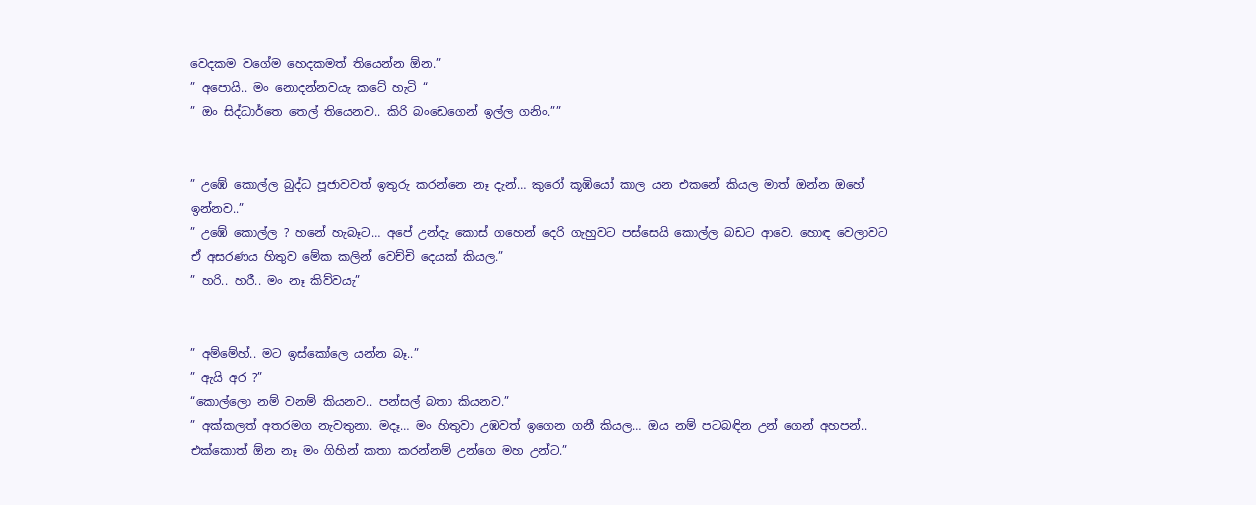වෙදකම වගේම හෙදකමත් තියෙන්න ඕන.”
” අපොයි.. මං නොදන්නවයැ කටේ හැටි “
” ඔං සිද්ධාර්තෙ තෙල් තියෙනව.. කිරි බංඩෙගෙන් ඉල්ල ගනිං.””


” උඹේ කොල්ල බුද්ධ පූජාවවත් ඉතුරු කරන්නෙ නෑ දැන්… කුරෝ කූඹියෝ කාල යන එකනේ කියල මාත් ඔන්න ඔහේ ඉන්නව..”
” උඹේ කොල්ල ? හනේ හැබෑට… අපේ උන්දැ කොස් ගහෙන් දෙරි ගැහුවට පස්සෙයි කොල්ල බඩට ආවෙ. හොඳ වෙලාවට ඒ අසරණය හිතුව මේක කලින් වෙච්චි දෙයක් කියල.”
” හරි.. හරී.. මං නෑ කිව්වයැ”


” අම්මේහ්.. මට ඉස්කෝලෙ යන්න බෑ..”
” ඇයි අර ?”
“කොල්ලො නම් වනම් කියනව.. පන්සල් බතා කියනව.”
” අක්කලත් අතරමග නැවතුනා. මදෑ… මං හිතුවා උඹවත් ඉගෙන ගනී කියල… ඔය නම් පටබඳින උන් ගෙන් අහපන්.. එක්කොත් ඕන නෑ මං ගිහින් කතා කරන්නම් උන්ගෙ මහ උන්ට.”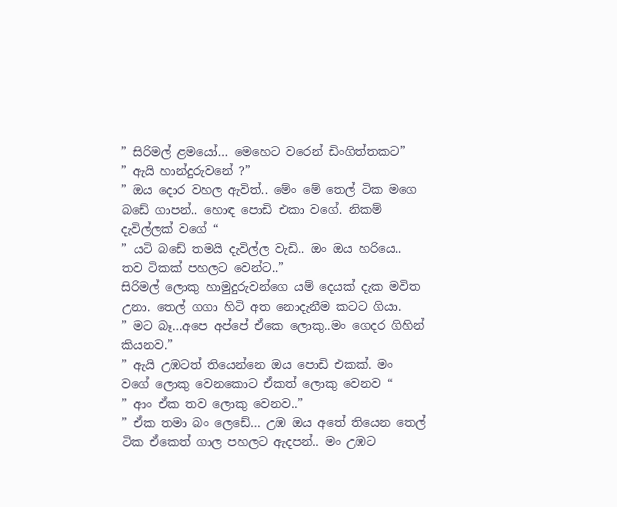” සිරිමල් ළමයෝ… මෙහෙට වරෙන් ඩිංගිත්තකට”
” ඇයි හාන්දුරුවනේ ?”
” ඔය දොර වහල ඇවිත්.. මේං මේ තෙල් ටික මගෙ බඩේ ගාපන්.. හොඳ පොඩි එකා වගේ. නිකම් දැවිල්ලක් වගේ “
” යටි බඩේ තමයි දැවිල්ල වැඩි.. ඔං ඔය හරියෙ.. තව ටිකක් පහලට වෙන්ට..”
සිරිමල් ලොකු හාමුදුරුවන්ගෙ යම් දෙයක් දැක මවිත උනා. තෙල් ගගා හිටි අත නොදැනීම කටට ගියා.
” මට බෑ…අපෙ අප්පේ ඒකෙ ලොකු..මං ගෙදර ගිහින් කියනව.”
” ඇයි උඹටත් තියෙන්නෙ ඔය පොඩි එකක්. මං වගේ ලොකු වෙනකොට ඒකත් ලොකු වෙනව “
” ආං ඒක තව ලොකු වෙනව..”
” ඒක තමා බං ලෙඩේ… උඹ ඔය අතේ තියෙන තෙල් ටික ඒකෙත් ගාල පහලට ඇදපන්.. මං උඹට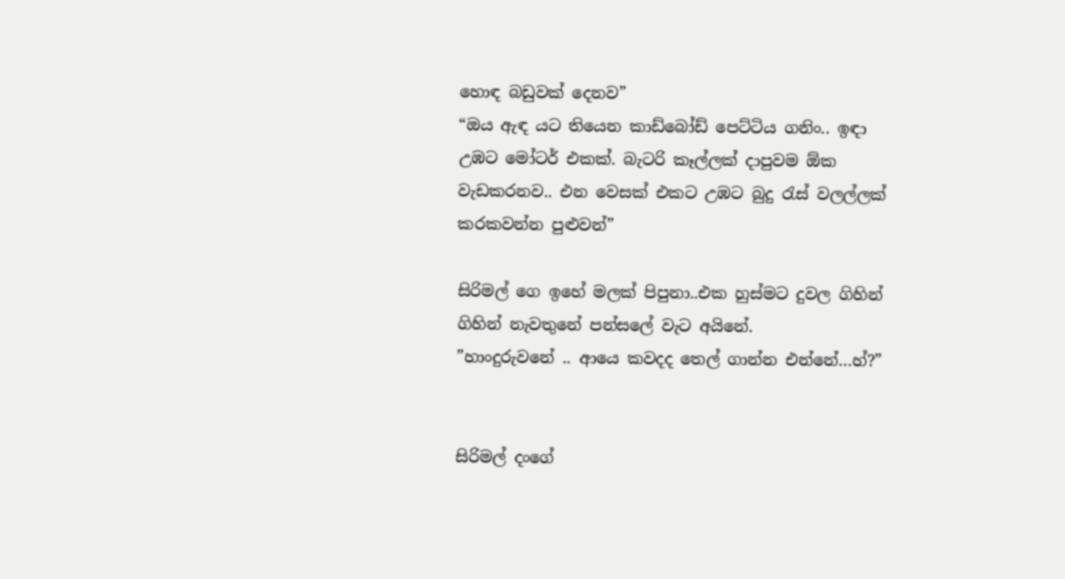හොඳ බඩුවක් දෙනව”
“ඔය ඇඳ යට තියෙන කාඩ්බෝඩ් පෙට්ටිය ගනිං.. ඉඳා උඹට මෝටර් එකක්. බැටරි කෑල්ලක් දාපුවම ඕක වැඩකරනව.. එන වෙසක් එකට උඹට බුදු රැස් වලල්ලක් කරකවන්න පුළුවන්”

සිරිමල් ගෙ ඉහේ මලක් පිපුනා..එක හුස්මට දුවල ගිහින් ගිහින් නැවතුනේ පන්සලේ වැට අයිනේ.
”හාංදුරුවනේ .. ආයෙ කවදද තෙල් ගාන්න එන්නේ…හ්?”


සිරිමල් දංගේ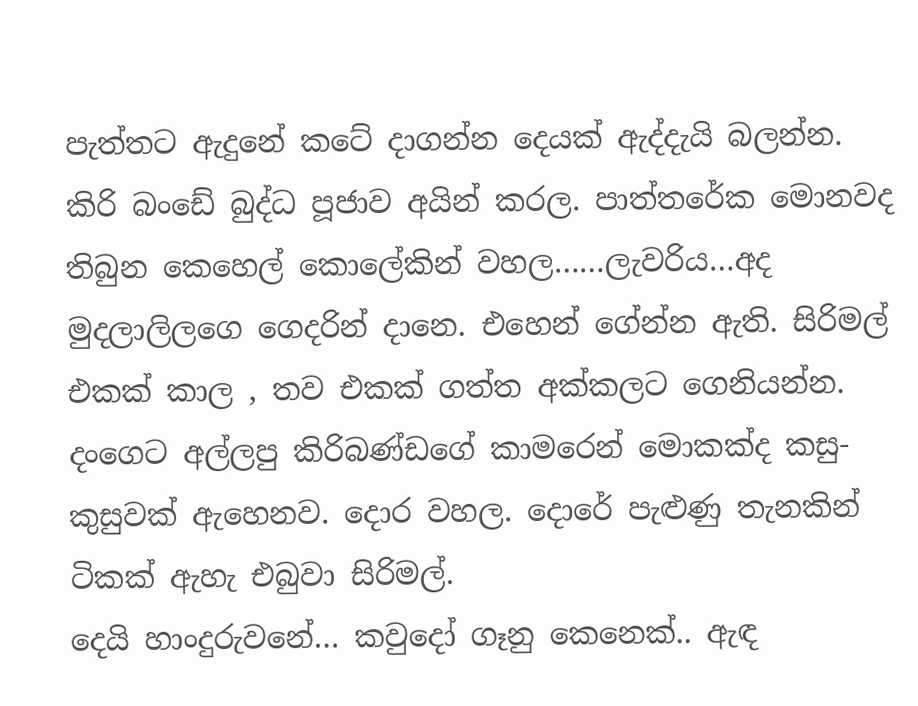පැත්තට ඇදුනේ කටේ දාගන්න දෙයක් ඇද්දැයි බලන්න. කිරි බංඩේ බුද්ධ පූජාව අයින් කරල. පාත්තරේක මොනවද තිබුන කෙහෙල් කොලේකින් වහල……ලැවරිය…අද මුදලාලිලගෙ ගෙදරින් දානෙ. එහෙන් ගේන්න ඇති. සිරිමල් එකක් කාල , තව එකක් ගත්ත අක්කලට ගෙනියන්න.
දංගෙට අල්ලපු කිරිබණ්ඩගේ කාමරෙන් මොකක්ද කසු-කුසුවක් ඇහෙනව. දොර වහල. දොරේ පැළුණු තැනකින් ටිකක් ඇහැ එබුවා සිරිමල්.
දෙයි හාංදුරුවනේ… කවුදෝ ගෑනු කෙනෙක්.. ඇඳ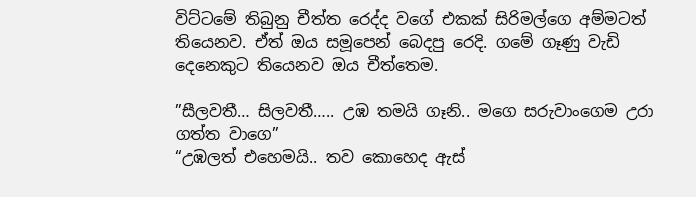විට්ටමේ තිබුනු චීත්ත රෙද්ද වගේ එකක් සිරිමල්ගෙ අම්මටත් තියෙනව. ඒත් ඔය සමූපෙන් බෙදපු රෙදි. ගමේ ගෑණු වැඩි දෙනෙකුට තියෙනව ඔය චීත්තෙම.

”සීලවතී… සිලවතී….. උඹ තමයි ගෑනි.. මගෙ සරුවාංගෙම උරා ගත්ත වාගෙ”
“උඹලත් එහෙමයි.. තව කොහෙද ඇස්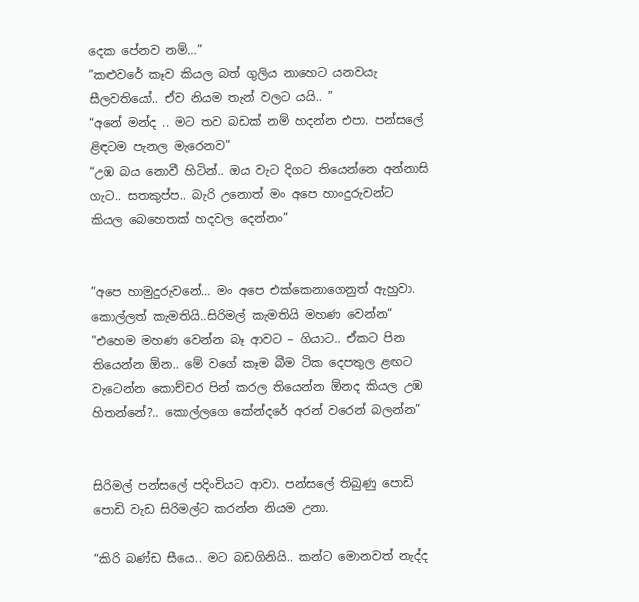දෙක පේනව නම්…”
”කළුවරේ කෑව කියල බත් ගුලිය නාහෙට යනවයැ සීලවතියෝ.. ඒව නියම තැන් වලට යයි.. ”
“අනේ මන්ද .. මට තව බඩක් නම් හදන්න එපා. පන්සලේ ළිඳටම පැනල මැරෙනව”
“උඹ බය නොවී හිටින්.. ඔය වැට දිගට තියෙන්නෙ අන්නාසි ගැට.. සතකුප්ප.. බැරි උනොත් මං අපෙ හාංදුරුවන්ට කියල බෙහෙතක් හදවල දෙන්නං”


”අපෙ හාමුදුරුවනේ… මං අපෙ එක්කෙනාගෙනුත් ඇහුවා. කොල්ලත් කැමතියි..සිරිමල් කැමතියි මහණ වෙන්න”
”එහෙම මහණ වෙන්න බෑ ආවට – ගියාට.. ඒකට පින තියෙන්න ඕන.. මේ වගේ කෑම බීම ටික දෙපතුල ළඟට වැටෙන්න කොච්චර පින් කරල තියෙන්න ඕනද කියල උඹ හිතන්නේ?.. කොල්ලගෙ කේන්දරේ අරන් වරෙන් බලන්න”


සිරිමල් පන්සලේ පදිංචියට ආවා. පන්සලේ තිබුණු පොඩි පොඩි වැඩ සිරිමල්ට කරන්න නියම උනා.

“කිරි බණ්ඩ සීයෙ.. මට බඩගිනියි.. කන්ට මොනවත් නැද්ද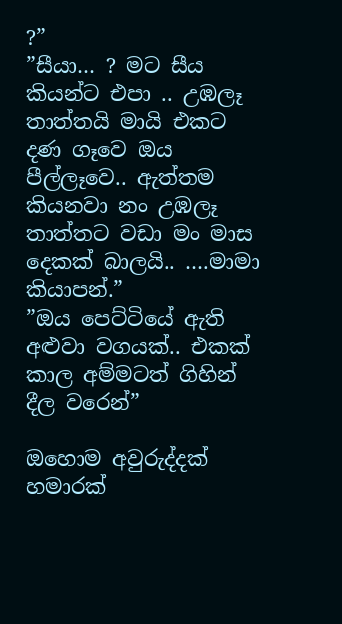?”
”සීයා… ? මට සීය කියන්ට එපා .. උඹලෑ තාත්තයි මායි එකට දණ ගෑවෙ ඔය පීල්ලෑවෙ.. ඇත්තම කියනවා නං උඹලෑ තාත්තට වඩා මං මාස දෙකක් බාලයි.. ….මාමා කියාපන්.”
”ඔය පෙට්ටියේ ඇති අළුවා වගයක්.. එකක් කාල අම්මටත් ගිහින් දීල වරෙන්”

ඔහොම අවුරුද්දක් හමාරක්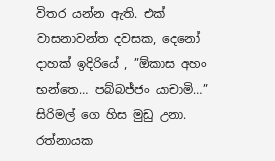විතර යන්න ඇති. එක් වාසනාවන්ත දවසක, දෙනෝ දාහක් ඉදිරියේ , ”ඕකාස අහං භන්තෙ… පබ්බජ්ජං යාචාමි…” සිරිමල් ගෙ හිස මුඩු උනා. රත්නායක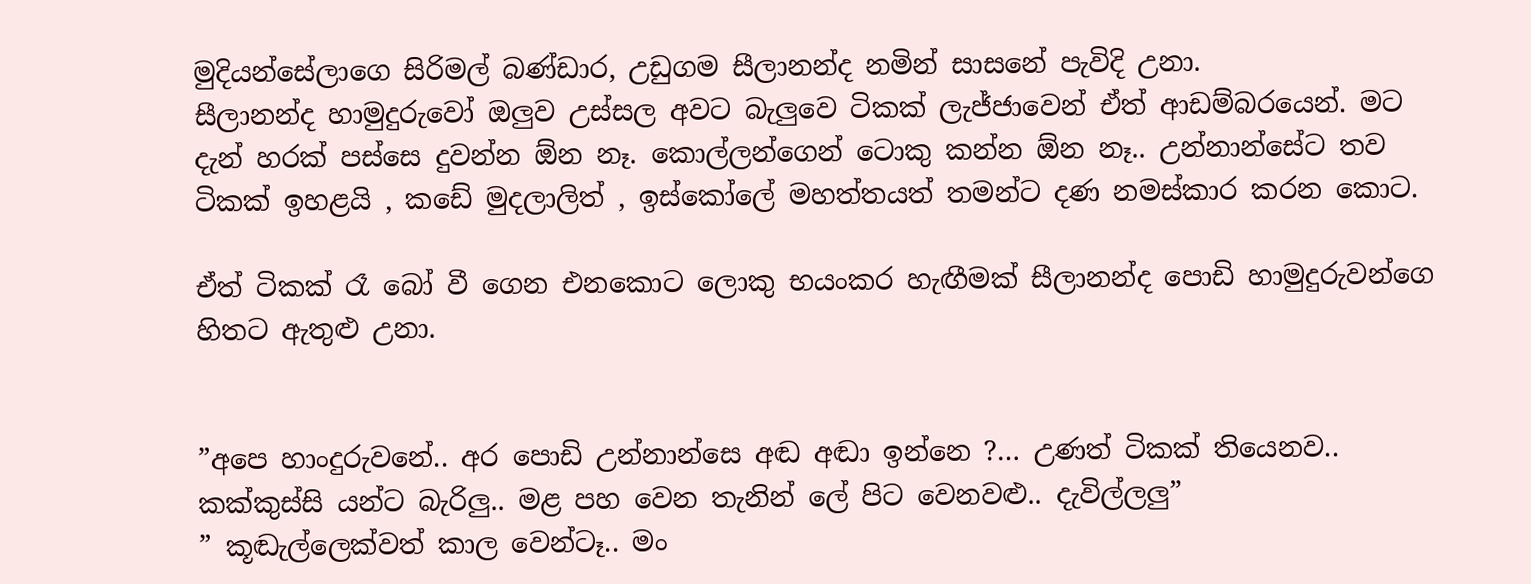මුදියන්සේලාගෙ සිරිමල් බණ්ඩාර, උඩුගම සීලානන්ද නමින් සාසනේ පැවිදි උනා.
සීලානන්ද හාමුදුරුවෝ ඔලුව උස්සල අවට බැලුවෙ ටිකක් ලැජ්ජාවෙන් ඒත් ආඩම්බරයෙන්. මට දැන් හරක් පස්සෙ දුවන්න ඕන නෑ. කොල්ලන්ගෙන් ටොකු කන්න ඕන නෑ.. උන්නාන්සේට තව ටිකක් ඉහළයි , කඩේ මුදලාලිත් , ඉස්කෝලේ මහත්තයත් තමන්ට දණ නමස්කාර කරන කොට.

ඒත් ටිකක් රෑ බෝ වී ගෙන එනකොට ලොකු භයංකර හැඟීමක් සීලානන්ද පොඩි හාමුදුරුවන්ගෙ හිතට ඇතුළු උනා.


”අපෙ හාංදුරුවනේ.. අර පොඩි උන්නාන්සෙ අඬ අඬා ඉන්නෙ ?… උණත් ටිකක් තියෙනව.. කක්කුස්සි යන්ට බැරිලු.. මළ පහ වෙන තැනින් ලේ පිට වෙනවළු.. දැවිල්ලලු”
” කූඬැල්ලෙක්වත් කාල වෙන්ටෑ.. මං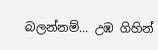බලන්නම්… උඹ ගිහින්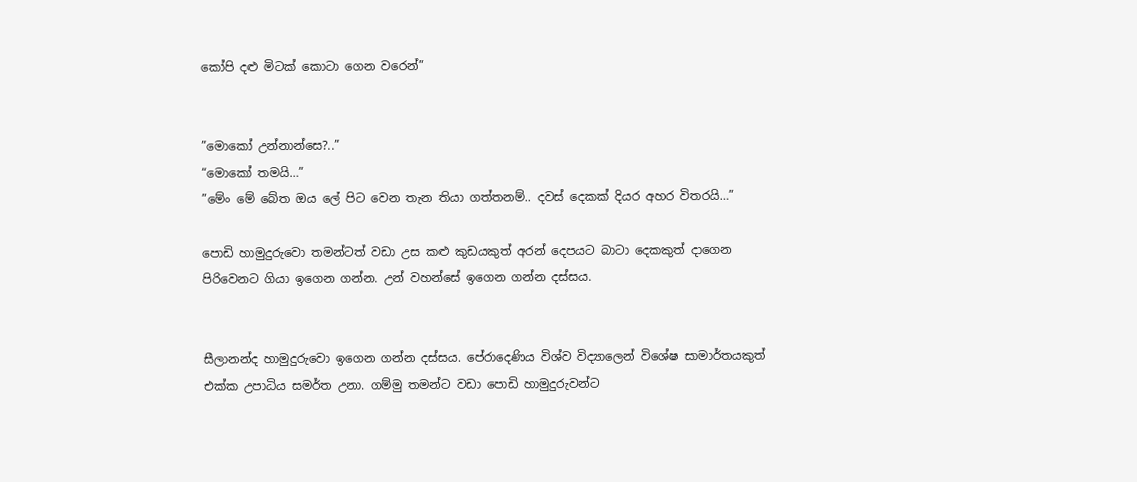කෝපි දළු මිටක් කොටා ගෙන වරෙන්”


”මොකෝ උන්නාන්සෙ?..”
“මොකෝ තමයි…”
”මේං මේ බේත ඔය ලේ පිට වෙන තැන තියා ගත්තනම්.. දවස් දෙකක් දියර අහර විතරයි…”

පොඩි හාමුදුරුවො තමන්ටත් වඩා උස කළු කුඩයකුත් අරන් දෙපයට බාටා දෙකකුත් දාගෙන පිරිවෙනට ගියා ඉගෙන ගන්න. උන් වහන්සේ ඉගෙන ගන්න දස්සය.


සීලානන්ද හාමුදුරුවො ඉගෙන ගන්න දස්සය. පේරාදෙණිය විශ්ව විද්‍යාලෙන් විශේෂ සාමාර්තයකුත් එක්ක උපාධිය සමර්ත උනා. ගම්මු තමන්ට වඩා පොඩි හාමුදුරුවන්ට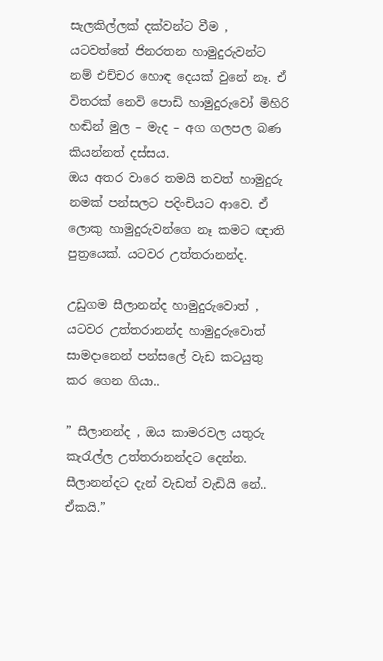සැලකිල්ලක් දක්වන්ට වීම , යටවත්තේ ජිනරතන හාමුදුරුවන්ට නම් එච්චර හොඳ දෙයක් වුනේ නෑ. ඒ විතරක් නෙවි පොඩි හාමුදුරුවෝ මිහිරි හඬින් මුල – මැද – අග ගලපල බණ කියන්නත් දස්සය.
ඔය අතර වාරෙ තමයි තවත් හාමුදුරු නමක් පන්සලට පදිංචියට ආවෙ. ඒ ලොකු හාමුදුරුවන්ගෙ නෑ කමට ඥාති පුත්‍රයෙක්. යටවර උත්තරානන්ද.

උඩුගම සීලානන්ද හාමුදුරුවොත් , යටවර උත්තරානන්ද හාමුදුරුවොත් සාමදානෙන් පන්සලේ වැඩ කටයුතු කර ගෙන ගියා..

” සීලානන්ද , ඔය කාමරවල යතුරු කැරැල්ල උත්තරානන්දට දෙන්න. සීලානන්දට දැන් වැඩත් වැඩියි නේ.. ඒකයි.”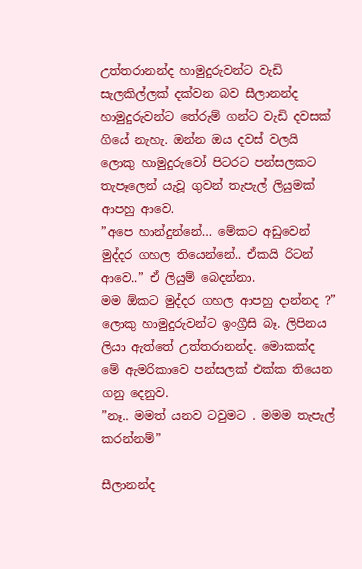උත්තරානන්ද හාමුදුරුවන්ට වැඩි සැලකිල්ලක් දක්වන බව සීලානන්ද හාමුදුරුවන්ට තේරුම් ගන්ට වැඩි දවසක් ගියේ නැහැ. ඔන්න ඔය දවස් වලයි ලොකු හාමුදුරුවෝ පිටරට පන්සලකට තැපෑලෙන් යැවූ ගුවන් තැපැල් ලියුමක් ආපහු ආවෙ.
”අපෙ හාන්දුන්නේ… මේකට අඩුවෙන් මුද්දර ගහල තියෙන්නේ.. ඒකයි රිටන් ආවෙ..” ඒ ලියුම් බෙදන්නා.
මම ඕකට මුද්දර ගහල ආපහු දාන්නද ?”
ලොකු හාමුදුරුවන්ට ඉංග්‍රීසි බෑ. ලිපිනය ලියා ඇත්තේ උත්තරානන්ද. මොකක්ද මේ ඇමරිකාවෙ පන්සලක් එක්ක තියෙන ගනු දෙනුව.
”නෑ.. මමත් යනව ටවුමට . මමම තැපැල් කරන්නම්”

සීලානන්ද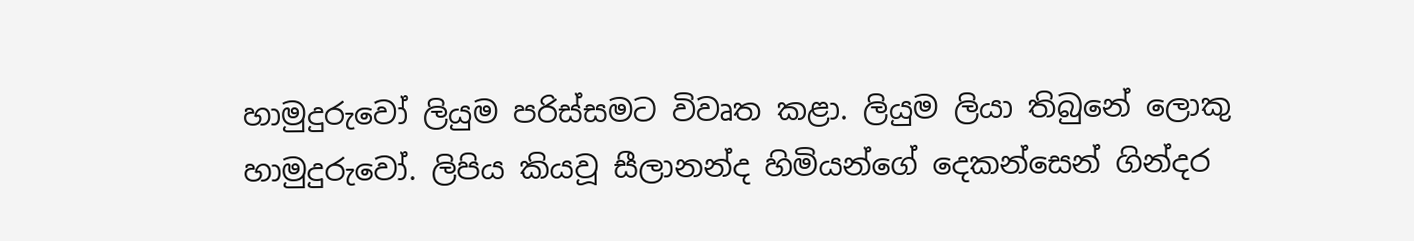හාමුදුරුවෝ ලියුම පරිස්සමට විවෘත කළා. ලියුම ලියා තිබුනේ ලොකු හාමුදුරුවෝ. ලිපිය කියවූ සීලානන්ද හිමියන්ගේ දෙකන්සෙන් ගින්දර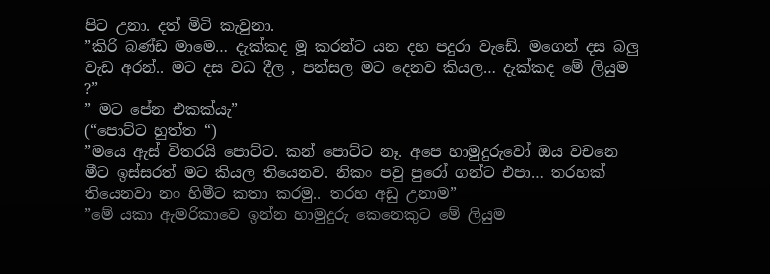පිට උනා. දත් මිටි කැවුනා.
”කිරි බණ්ඩ මාමෙ… දැක්කද මූ කරන්ට යන දහ පදුරා වැඩේ. මගෙන් දස බලු වැඩ අරන්.. මට දස වධ දීල , පන්සල මට දෙනව කියල… දැක්කද මේ ලියුම ?”
” මට පේන එකක්යැ”
(“පොට්ට හුත්ත “)
”මයෙ ඇස් විතරයි පොට්ට. කන් පොට්ට නෑ. අපෙ හාමුදුරුවෝ ඔය වචනෙ මීට ඉස්සරත් මට කියල තියෙනව. නිකං පවු පුරෝ ගන්ට එපා… තරහක් තියෙනවා නං හිමීට කතා කරමු.. තරහ අඩු උනාම”
”මේ යකා ඇමරිකාවෙ ඉන්න හාමුදුරු කෙනෙකුට මේ ලියුම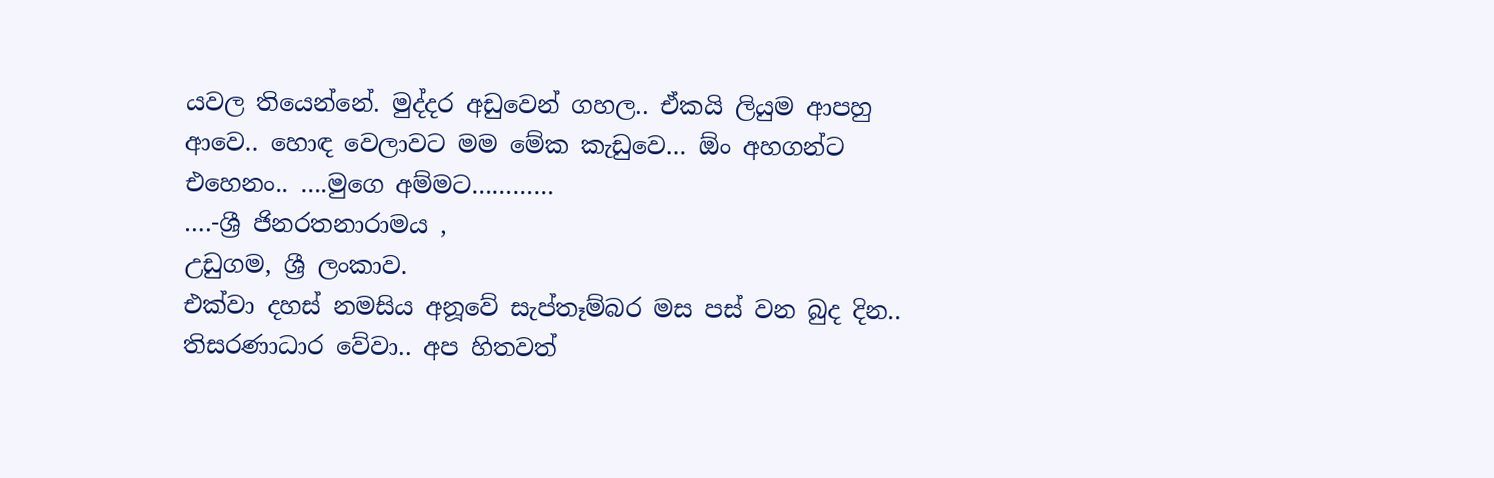යවල තියෙන්නේ. මුද්දර අඩුවෙන් ගහල.. ඒකයි ලියුම ආපහු ආවෙ.. හොඳ වෙලාවට මම මේක කැඩුවෙ… ඕං අහගන්ට එහෙනං.. ….මුගෙ අම්මට…………
….-ශ්‍රී ජිනරතනාරාමය ,
උඩුගම, ශ්‍රී ලංකාව.
එක්වා දහස් නමසිය අනූවේ සැප්තෑම්බර මස පස් වන බුද දින..
තිසරණාධාර වේවා.. අප හිතවත්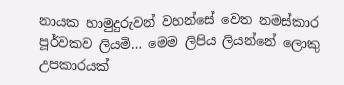නායක හාමුදුරුවන් වහන්සේ වෙත නමස්කාර පූර්වකව ලියමි… මෙම ලිපිය ලියන්නේ ලොකු උපකාරයක්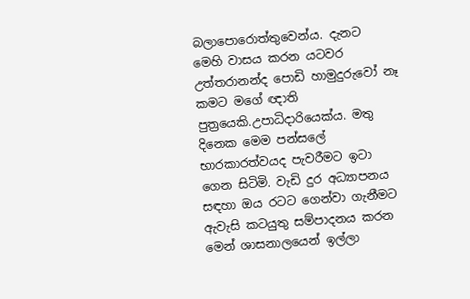බලාපොරොත්තුවෙන්ය. දැනට මෙහි වාසය කරන යටවර උත්තරානන්ද පොඩි හාමුදුරුවෝ නෑ කමට මගේ ඥාති පුත්‍රයෙකි.උපාධිදාරියෙක්ය. මතු දිනෙක මෙම පන්සලේ භාරකාරත්වයද පැවරීමට ඉටා ගෙන සිටිමි. වැඩි දුර අධ්‍යාපනය සඳහා ඔය රටට ගෙන්වා ගැනීමට ඇවැසි කටයුතු සම්පාදනය කරන මෙන් ශාසනාලයෙන් ඉල්ලා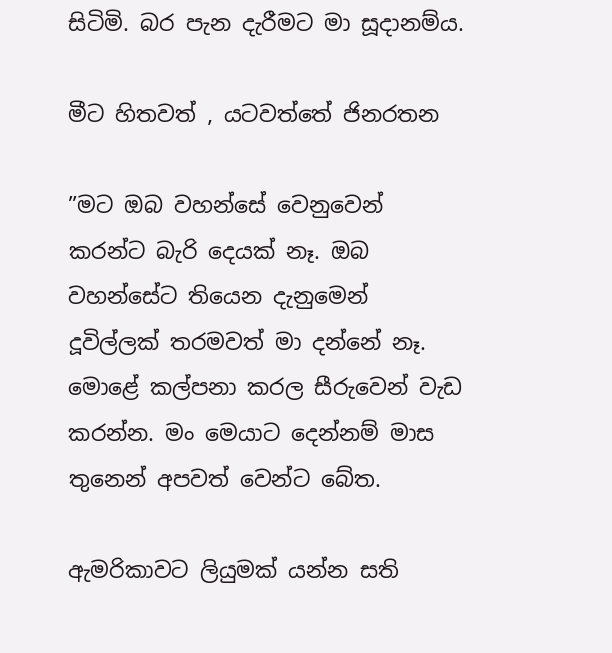සිටිමි. බර පැන දැරීමට මා සූදානම්ය.

මීට හිතවත් , යටවත්තේ ජිනරතන

”මට ඔබ වහන්සේ වෙනුවෙන් කරන්ට බැරි දෙයක් නෑ. ඔබ වහන්සේට තියෙන දැනුමෙන් දූවිල්ලක් තරමවත් මා දන්නේ නෑ. මොළේ කල්පනා කරල සීරුවෙන් වැඩ කරන්න. මං මෙයාට දෙන්නම් මාස තුනෙන් අපවත් වෙන්ට බේත.

ඇමරිකාවට ලියුමක් යන්න සති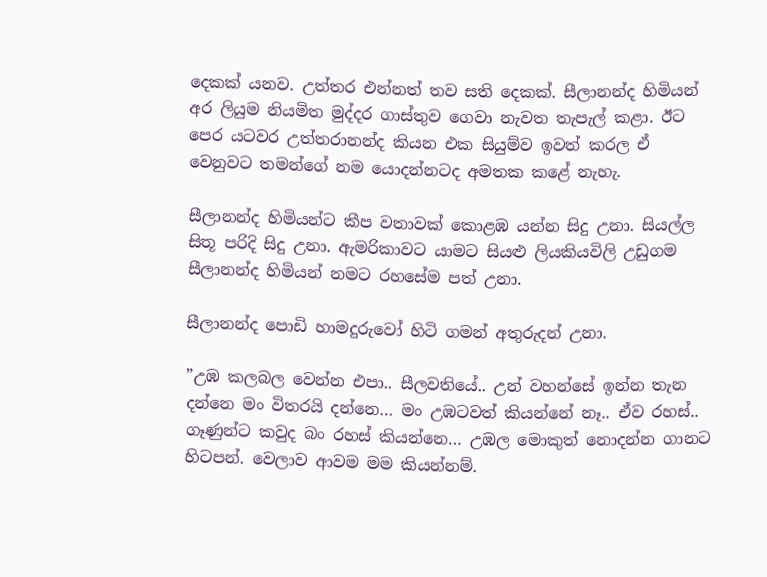දෙකක් යනව. උත්තර එන්නත් තව සති දෙකක්. සීලානන්ද හිමියන් අර ලියුම නියමිත මුද්දර ගාස්තුව ගෙවා නැවත තැපැල් කළා. ඊට පෙර යටවර උත්තරානන්ද කියන එක සියුම්ව ඉවත් කරල ඒ වෙනුවට තමන්ගේ නම යොදන්නටද අමතක කළේ නැහැ.

සීලානන්ද හිමියන්ට කීප වතාවක් කොළඹ යන්න සිදු උනා. සියල්ල සිතූ පරිදි සිදු උනා. ඇමරිකාවට යාමට සියළු ලියකියවිලි උඩුගම සීලානන්ද හිමියන් නමට රහසේම පත් උනා.

සීලානන්ද පොඩි හාමදුරුවෝ හිටි ගමන් අතුරුදන් උනා.

”උඹ කලබල වෙන්න එපා.. සීලවතියේ.. උන් වහන්සේ ඉන්න තැන දන්නෙ මං විතරයි දන්නෙ… මං උඹටවත් කියන්නේ නෑ.. ඒව රහස්.. ගෑණුන්ට කවුද බං රහස් කියන්නෙ… උඹල මොකුත් නොදන්න ගානට හිටපන්. වෙලාව ආවම මම කියන්නම්.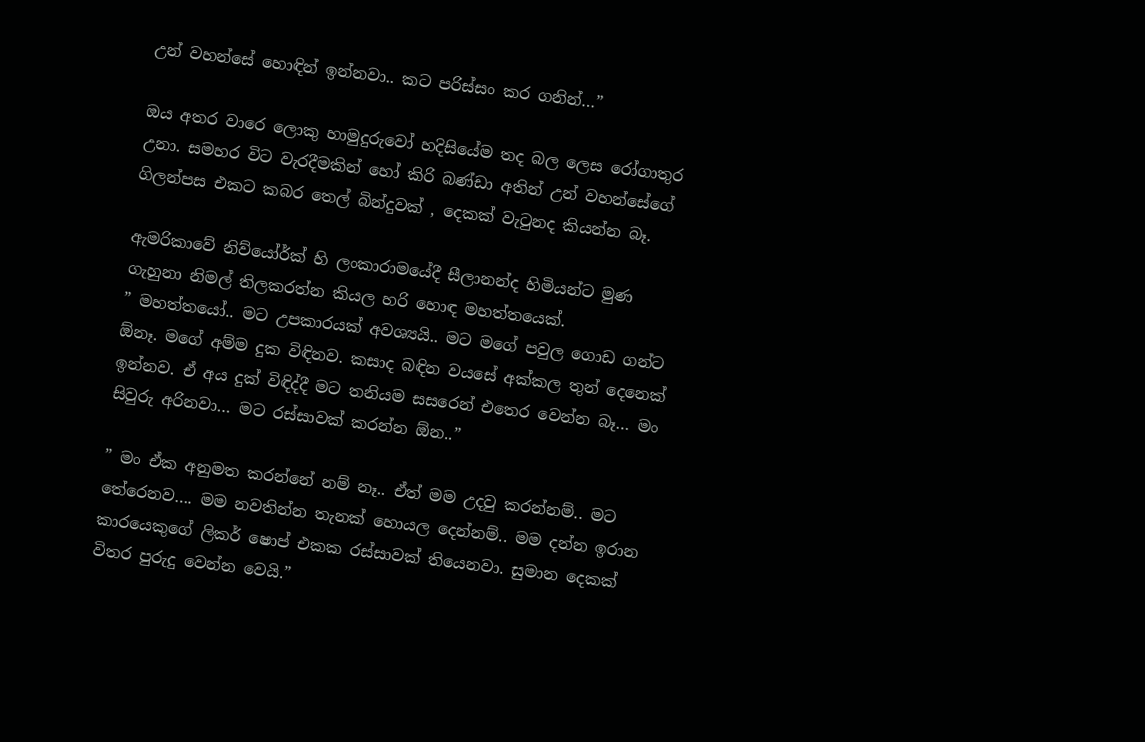උන් වහන්සේ හොඳින් ඉන්නවා.. කට පරිස්සං කර ගනින්…”

ඔය අතර වාරෙ ලොකු හාමුදුරුවෝ හදිසියේම තද බල ලෙස රෝගාතුර උනා. සමහර විට වැරදීමකින් හෝ කිරි බණ්ඩා අතින් උන් වහන්සේගේ ගිලන්පස එකට කබර තෙල් බින්දුවක් , දෙකක් වැටුනද කියන්න බෑ.

ඇමරිකාවේ නිව්යෝර්ක් හි ලංකාරාමයේදී සීලානන්ද හිමියන්ට මුණ ගැහුනා නිමල් තිලකරත්න කියල හරි හොඳ මහත්තයෙක්.
” මහත්තයෝ.. මට උපකාරයක් අවශ්‍යයි.. මට මගේ පවුල ගොඩ ගන්ට ඕනෑ. මගේ අම්ම දුක විඳිනව. කසාද බඳින වයසේ අක්කල තුන් දෙනෙක් ඉන්නව. ඒ අය දුක් විඳිද්දී මට තනියම සසරෙන් එතෙර වෙන්න බෑ… මං සිවුරු අරිනවා… මට රස්සාවක් කරන්න ඕන..”

” මං ඒක අනුමත කරන්නේ නම් නෑ.. ඒත් මම උදවු කරන්නම්.. මට තේරෙනව…. මම නවතින්න තැනක් හොයල දෙන්නම්.. මම දන්න ඉරාන කාරයෙකුගේ ලිකර් ෂොප් එකක රස්සාවක් තියෙනවා. සුමාන දෙකක් විතර පුරුදු වෙන්න වෙයි.”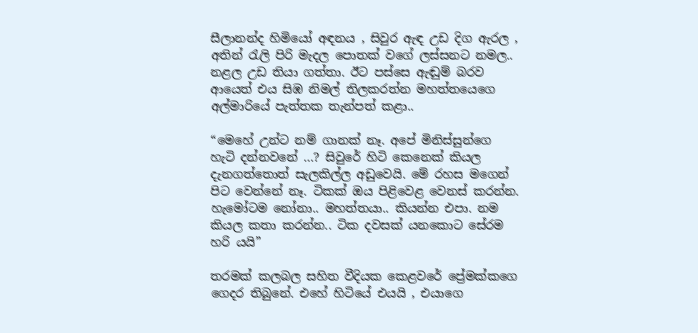සීලානන්ද හිමියෝ අඳනය , සිවුර ඇඳ උඩ දිග ඇරල , අතින් රැලි පිරි මැදල පොතක් වගේ ලස්සනට නමල.. නළල උඩ තියා ගත්තා. ඊට පස්සෙ ඇඬුම් බරව ආයෙත් එය සිඹ නිමල් තිලකරත්න මහත්තයෙගෙ අල්මාරියේ පැත්තක තැන්පත් කළා..

“මෙහේ උන්ට නම් ගානක් නෑ. අපේ මිනිස්සුන්ගෙ හැටි දන්නවනේ …? සිවුරේ හිටි කෙනෙක් කියල දැනගත්තොත් සැලකිල්ල අඩුවෙයි. මේ රහස මගෙන් පිට වෙන්නේ නෑ. ටිකක් ඔය පිළිවෙළ වෙනස් කරන්න. හැමෝටම නෝනා.. මහත්තයා.. කියන්න එපා. නම කියල කතා කරන්න.. ටික දවසක් යනකොට සේරම හරි යයි”

තරමක් කලබල සහිත වීදියක කෙළවරේ ප්‍රේමක්කගෙ ගෙදර තිබුනේ. එහේ හිටියේ එයයි , එයාගෙ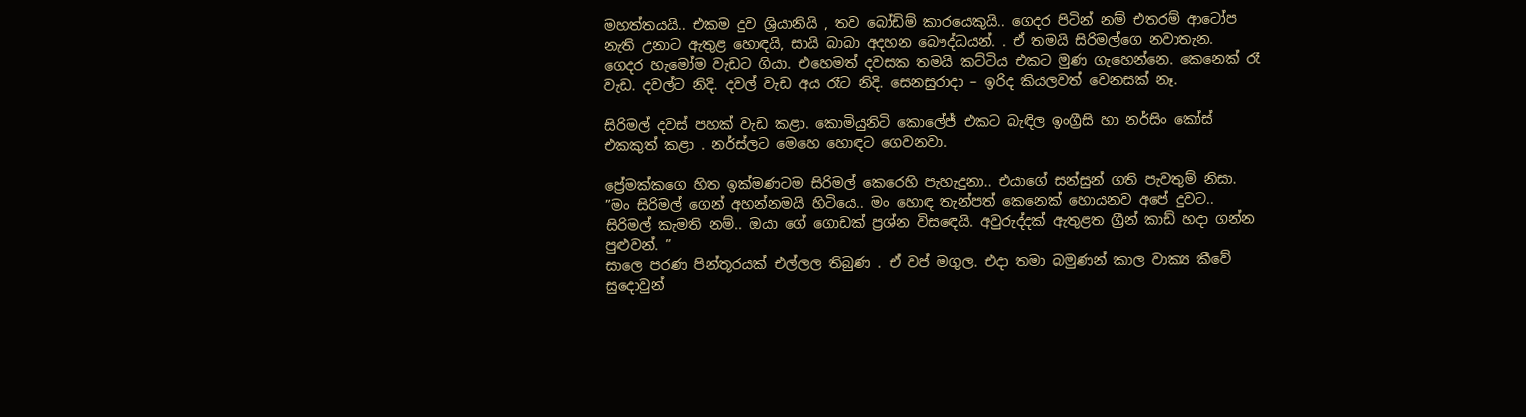මහත්තයයි.. එකම දුව ශ්‍රියානියි , තව බෝඩිම් කාරයෙකුයි.. ගෙදර පිටින් නම් එතරම් ආටෝප නැති උනාට ඇතුළ හොඳයි, සායි බාබා අදහන බෞද්ධයන්. . ඒ තමයි සිරිමල්ගෙ නවාතැන.
ගෙදර හැමෝම වැඩට ගියා. එහෙමත් දවසක තමයි කට්ටිය එකට මුණ ගැහෙන්නෙ. කෙනෙක් රෑ වැඩ. දවල්ට නිදි. දවල් වැඩ අය රෑට නිදි. සෙනසුරාදා – ඉරිද කියලවත් වෙනසක් නෑ.

සිරිමල් දවස් පහක් වැඩ කළා. කොමියුනිටි කොලේජ් එකට බැඳිල ඉංග්‍රීසි හා නර්සිං කෝස් එකකුත් කළා . නර්ස්ලට මෙහෙ හොඳට ගෙවනවා.

ප්‍රේමක්කගෙ හිත ඉක්මණටම සිරිමල් කෙරෙහි පැහැදුනා.. එයාගේ සන්සුන් ගති පැවතුම් නිසා.
”මං සිරිමල් ගෙන් අහන්නමයි හිටියෙ.. මං හොඳ තැන්පත් කෙනෙක් හොයනව අපේ දුවට.. සිරිමල් කැමති නම්.. ඔයා ගේ ගොඩක් ප්‍රශ්න විසඳෙයි. අවුරුද්දක් ඇතුළත ග්‍රීන් කාඩ් හදා ගන්න පුළුවන්. ”
සාලෙ පරණ පින්තූරයක් එල්ලල තිබුණ . ඒ වප් මගුල. එදා තමා බමුණන් කාල වාක්‍ය කීවේ සුදොවුන්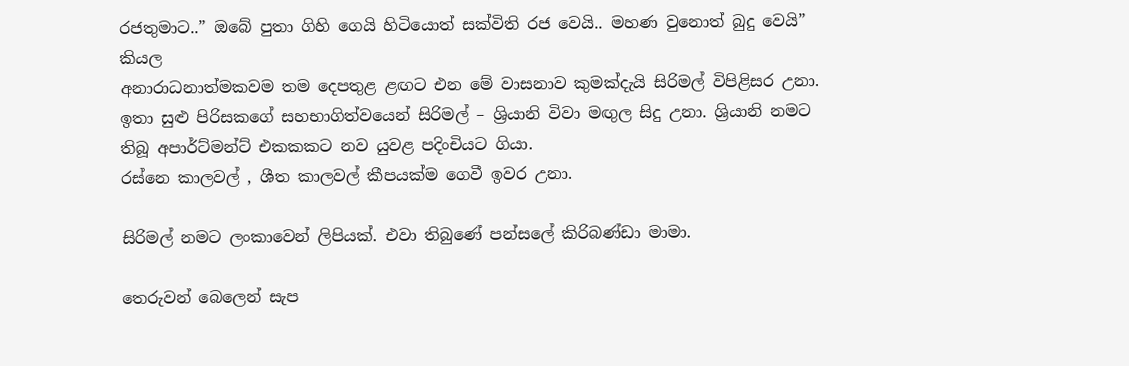රජතුමාට..” ඔබේ පුතා ගිහි ගෙයි හිටියොත් සක්විති රජ වෙයි.. මහණ වුනොත් බුදු වෙයි” කියල
අනාරාධනාත්මකවම තම දෙපතුළ ළඟට එන මේ වාසනාව කුමක්දැයි සිරිමල් විපිළිසර උනා.
ඉතා සුළු පිරිසකගේ සහභාගිත්වයෙන් සිරිමල් – ශ්‍රියානි විවා මඟුල සිදු උනා. ශ්‍රියානි නමට තිබූ අපාර්ට්මන්ට් එකකකට නව යුවළ පදිංචියට ගියා.
රස්නෙ කාලවල් , ශීත කාලවල් කීපයක්ම ගෙවී ඉවර උනා.

සිරිමල් නමට ලංකාවෙන් ලිපියක්. එවා තිබුණේ පන්සලේ කිරිබණ්ඩා මාමා.

තෙරුවන් බෙලෙන් සැප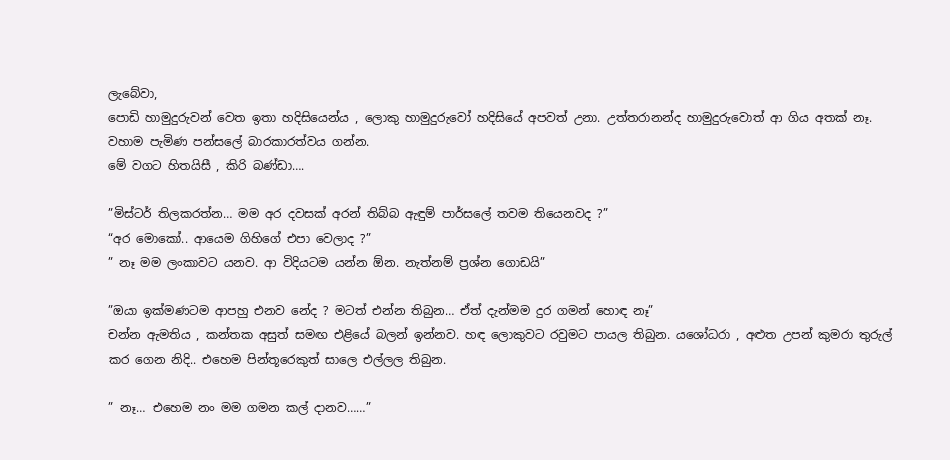ලැබේවා,
පොඩි හාමුදුරුවන් වෙත ඉතා හදිසියෙන්ය , ලොකු හාමුදුරුවෝ හදිසියේ අපවත් උනා. උත්තරානන්ද හාමුදුරුවොත් ආ ගිය අතක් නෑ. වහාම පැමිණ පන්සලේ බාරකාරත්වය ගන්න.
මේ වගට හිතයිසී , කිරි බණ්ඩා….

”මිස්ටර් තිලකරත්න… මම අර දවසක් අරන් තිබ්බ ඇඳුම් පාර්සලේ තවම තියෙනවද ?”
“අර මොකෝ.. ආයෙම ගිහිගේ එපා වෙලාද ?”
” නෑ මම ලංකාවට යනව. ආ විදියටම යන්න ඕන. නැත්නම් ප්‍රශ්න ගොඩයි”

”ඔයා ඉක්මණටම ආපහු එනව නේද ? මටත් එන්න තිබුන… ඒත් දැන්මම දුර ගමන් හොඳ නෑ”
චන්න ඇමතිය , කන්තක අසුත් සමඟ එළියේ බලන් ඉන්නව. හඳ ලොකුවට රවුමට පායල තිබුන. යශෝධරා , අළුත උපන් කුමරා තුරුල් කර ගෙන නිදි.. එහෙම පින්තූරෙකුත් සාලෙ එල්ලල තිබුන.

” නෑ… එහෙම නං මම ගමන කල් දානව……”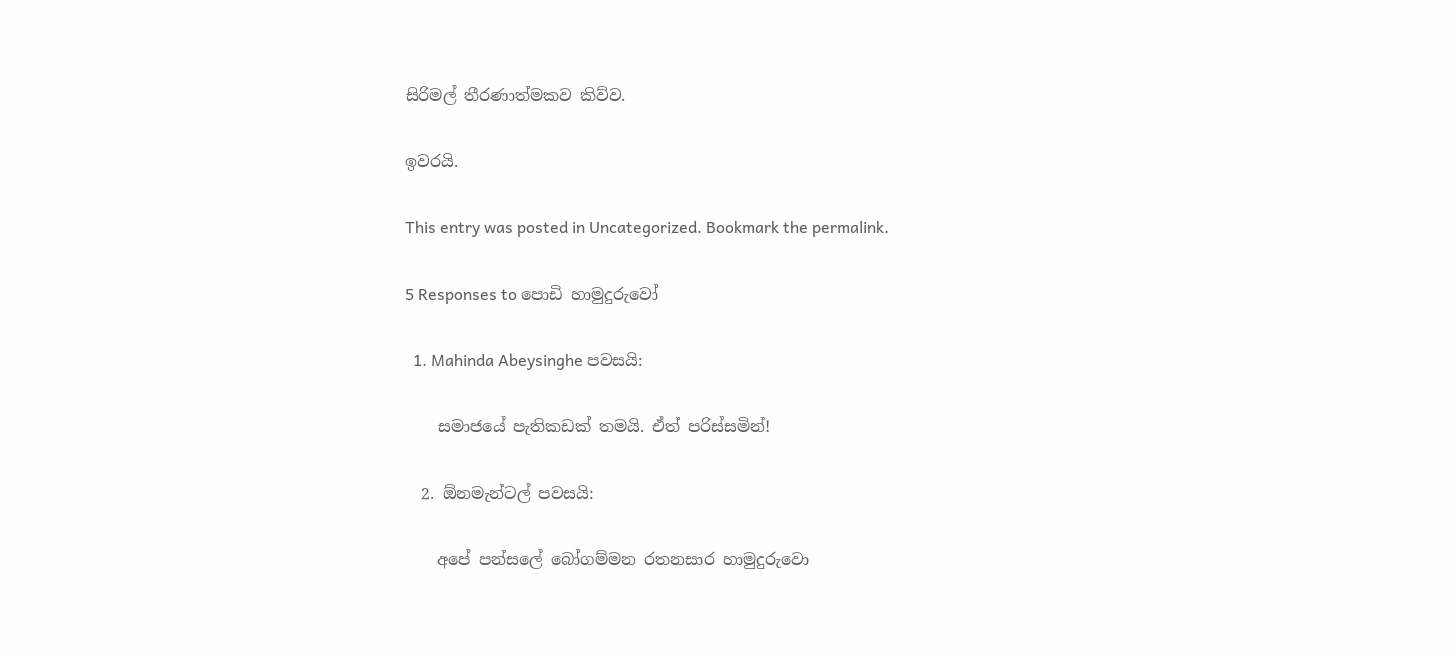සිරිමල් තීරණාත්මකව කිව්ව.

ඉවරයි.

This entry was posted in Uncategorized. Bookmark the permalink.

5 Responses to පොඩි හාමුදුරුවෝ

  1. Mahinda Abeysinghe පවසයි:

    සමාජයේ පැතිකඩක් තමයි. ඒත් පරිස්සමින්!

  2. ඕනමැන්ටල් පවසයි:

    අපේ පන්සලේ බෝගම්මන රතනසාර හාමුදුරුවො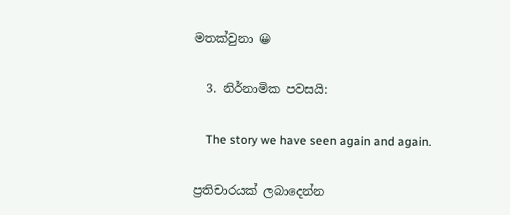මතක්වුනා 😀

  3. නිර්නාමික පවසයි:

    The story we have seen again and again.

ප්‍රතිචාරයක් ලබාදෙන්න